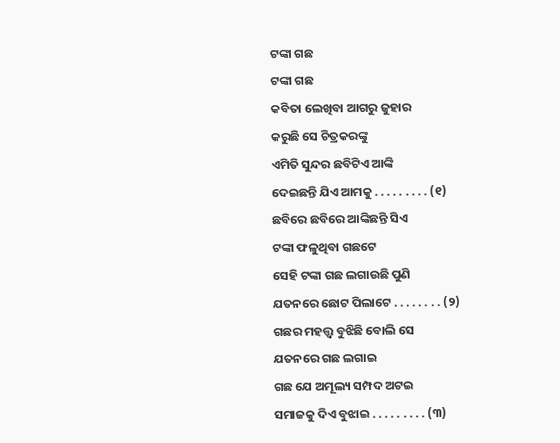ଟଙ୍କା ଗଛ
ଟଙ୍କା ଗଛ
କବିତା ଲେଖିବା ଆଗରୁ ଜୁହାର
କରୁଛି ସେ ଚିତ୍ରକରଙ୍କୁ
ଏମିତି ସୁନ୍ଦର ଛବିଟିଏ ଆଙ୍କି
ଦେଇଛନ୍ତି ଯିଏ ଆମକୁ . . . . . . . . . (୧)
ଛବିରେ ଛବିରେ ଆଙ୍କିଛନ୍ତି ସିଏ
ଟଙ୍କା ଫଳୁଥିବା ଗଛଟେ
ସେହି ଟଙ୍କା ଗଛ ଲଗାଉଛି ପୁଣି
ଯତନରେ ଛୋଟ ପିଲାଟେ . . . . . . . . (୨)
ଗଛର ମହତ୍ତ୍ୱ ବୁଝିଛି ବୋଲି ସେ
ଯତନରେ ଗଛ ଲଗାଇ
ଗଛ ଯେ ଅମୂଲ୍ୟ ସମ୍ପଦ ଅଟଇ
ସମାଜକୁ ଦିଏ ବୁଝାଇ . . . . . . . . . (୩)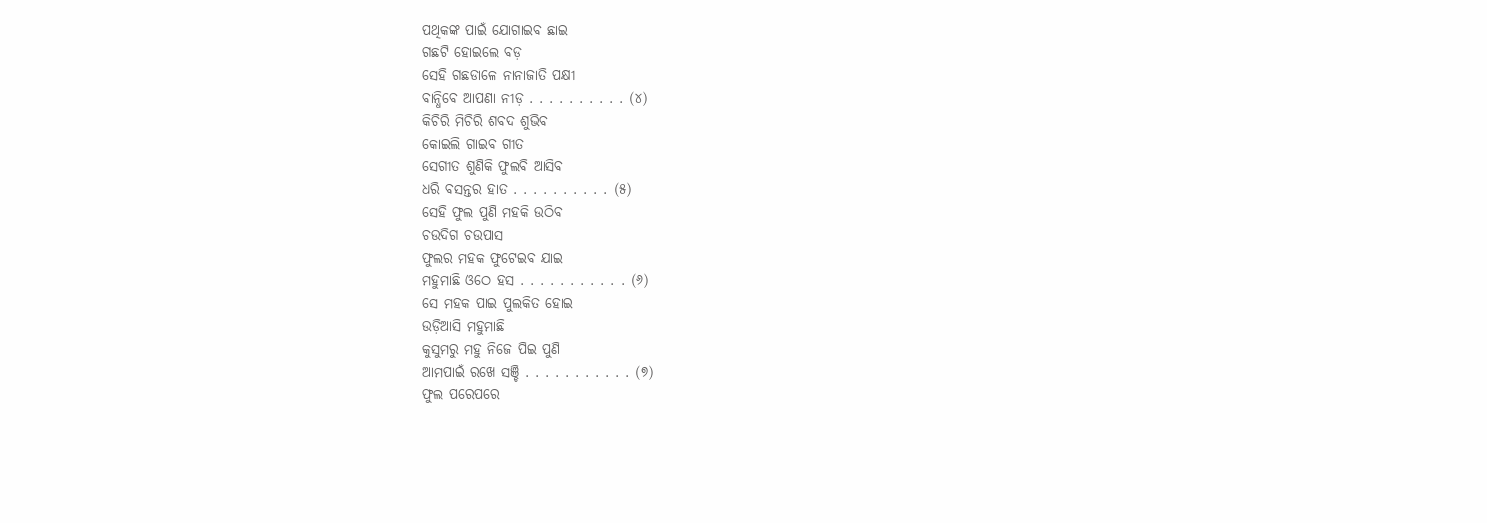ପଥିକଙ୍କ ପାଇଁ ଯୋଗାଇବ ଛାଇ
ଗଛଟି ହୋଇଲେ ବଡ଼
ସେହି ଗଛଡାଳେ ନାନାଜାତି ପକ୍ଷୀ
ବାନ୍ଧିବେ ଆପଣା ନୀଡ଼ . . . . . . . . . . (୪)
କିଚିରି ମିଚିରି ଶବଦ ଶୁଭିବ
କୋଇଲି ଗାଇବ ଗୀତ
ସେଗୀତ ଶୁଣିକି ଫୁଲବି ଆସିବ
ଧରି ବସନ୍ତର ହାତ . . . . . . . . . . (୫)
ସେହି ଫୁଲ ପୁଣି ମହକି ଉଠିବ
ଚଉଦିଗ ଚଉପାସ
ଫୁଲର ମହକ ଫୁଟେଇବ ଯାଇ
ମହୁମାଛି ଓଠେ ହସ . . . . . . . . . . . (୬)
ସେ ମହକ ପାଇ ପୁଲକିତ ହୋଇ
ଉଡ଼ିଆସି ମହୁମାଛି
କୁସୁମରୁ ମହୁ ନିଜେ ପିଇ ପୁଣି
ଆମପାଇଁ ରଖେ ସଞ୍ଚି . . . . . . . . . . . (୭)
ଫୁଲ ପରେପରେ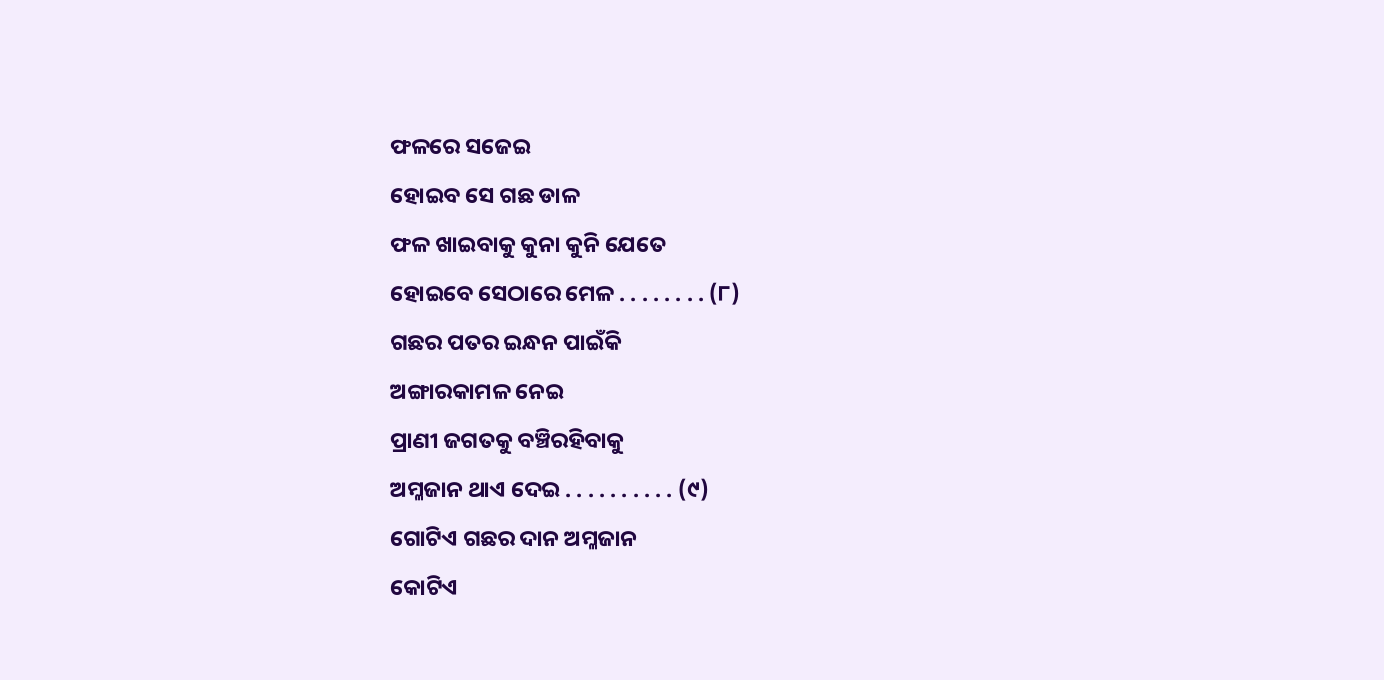ଫଳରେ ସଜେଇ
ହୋଇବ ସେ ଗଛ ଡାଳ
ଫଳ ଖାଇବାକୁ କୁନା କୁନି ଯେତେ
ହୋଇବେ ସେଠାରେ ମେଳ . . . . . . . . (୮)
ଗଛର ପତର ଇନ୍ଧନ ପାଇଁକି
ଅଙ୍ଗାରକାମଳ ନେଇ
ପ୍ରାଣୀ ଜଗତକୁ ବଞ୍ଚିରହିବାକୁ
ଅମ୍ଳଜାନ ଥାଏ ଦେଇ . . . . . . . . . . (୯)
ଗୋଟିଏ ଗଛର ଦାନ ଅମ୍ଳଜାନ
କୋଟିଏ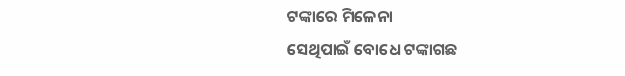ଟଙ୍କାରେ ମିଳେନା
ସେଥିପାଇଁ ବୋଧେ ଟଙ୍କାଗଛ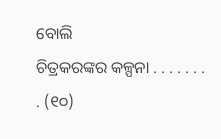ବୋଲି
ଚିତ୍ରକରଙ୍କର କଳ୍ପନା . . . . . . . . (୧୦)